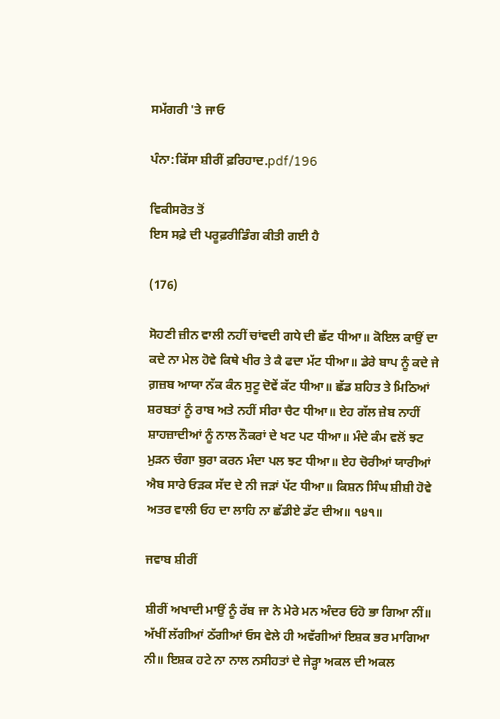ਸਮੱਗਰੀ 'ਤੇ ਜਾਓ

ਪੰਨਾ:ਕਿੱਸਾ ਸ਼ੀਰੀਂ ਫ਼ਰਿਹਾਦ.pdf/196

ਵਿਕੀਸਰੋਤ ਤੋਂ
ਇਸ ਸਫ਼ੇ ਦੀ ਪਰੂਫ਼ਰੀਡਿੰਗ ਕੀਤੀ ਗਈ ਹੈ

(176)

ਸੋਹਣੀ ਜ਼ੀਨ ਵਾਲੀ ਨਹੀਂ ਚਾਂਵਦੀ ਗਧੇ ਦੀ ਛੱਟ ਧੀਆ॥ ਕੋਇਲ ਕਾਉਂ ਦਾ ਕਦੇ ਨਾ ਮੇਲ ਹੋਵੇ ਕਿਥੇ ਖੀਰ ਤੇ ਕੈ ਫਦਾ ਮੱਟ ਧੀਆ॥ ਡੇਰੇ ਬਾਪ ਨੂੰ ਕਦੇ ਜੇ ਗ਼ਜ਼ਬ ਆਯਾ ਨੱਕ ਕੰਨ ਸੁਟੂ ਦੋਵੇਂ ਕੱਟ ਧੀਆ॥ ਛੱਡ ਸ਼ਹਿਤ ਤੇ ਮਿਠਿਆਂ ਸ਼ਰਬਤਾਂ ਨੂੰ ਰਾਬ ਅਤੇ ਨਹੀਂ ਸੀਰਾ ਚੈਟ ਧੀਆ॥ ਏਹ ਗੱਲ ਜ਼ੇਬ ਨਾਹੀਂ ਸ਼ਾਹਜ਼ਾਦੀਆਂ ਨੂੰ ਨਾਲ ਨੌਕਰਾਂ ਦੇ ਖਟ ਪਟ ਧੀਆ॥ ਮੰਦੇ ਕੰਮ ਵਲੋਂ ਝਟ ਮੁੜਨ ਚੰਗਾ ਬੁਰਾ ਕਰਨ ਮੰਦਾ ਪਲ ਝਟ ਧੀਆ॥ ਏਹ ਚੋਰੀਆਂ ਯਾਰੀਆਂ ਐਬ ਸਾਰੇ ਓੜਕ ਸੱਦ ਦੇ ਨੀ ਜੜਾਂ ਪੱਟ ਧੀਆ॥ ਕਿਸ਼ਨ ਸਿੰਘ ਸ਼ੀਸ਼ੀ ਹੋਵੇ ਅਤਰ ਵਾਲੀ ਓਹ ਦਾ ਲਾਹਿ ਨਾ ਛੱਡੀਏ ਡੱਟ ਦੀਅ॥ ੧੪੧॥

ਜਵਾਬ ਸ਼ੀਰੀਂ

ਸ਼ੀਰੀਂ ਅਖਾਦੀ ਮਾਉਂ ਨੂੰ ਰੱਬ ਜਾ ਨੇ ਮੇਰੇ ਮਨ ਅੰਦਰ ਓਹੋ ਭਾ ਗਿਆ ਨੀਂ॥ ਅੱਖੀਂ ਲੱਗੀਆਂ ਠੱਗੀਆਂ ਓਸ ਵੇਲੇ ਹੀ ਅਵੱਗੀਆਂ ਇਸ਼ਕ ਭਰ ਮਾਗਿਆ ਨੀ॥ ਇਸ਼ਕ ਹਟੇ ਨਾ ਨਾਲ ਨਸੀਹਤਾਂ ਦੇ ਜੇੜ੍ਹਾ ਅਕਲ ਦੀ ਅਕਲ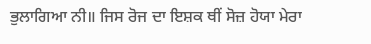ਭੁਲਾਗਿਆ ਨੀ॥ ਜਿਸ ਰੋਜ ਦਾ ਇਸ਼ਕ ਥੀਂ ਸੋਜ਼ ਹੋਯਾ ਮੇਰਾ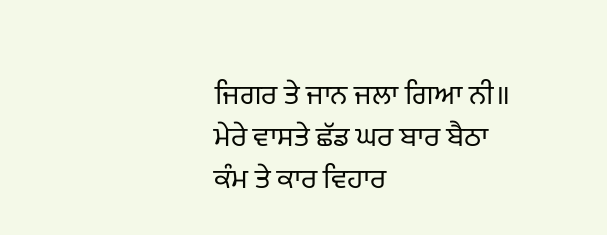ਜਿਗਰ ਤੇ ਜਾਨ ਜਲਾ ਗਿਆ ਨੀ॥ ਮੇਰੇ ਵਾਸਤੇ ਛੱਡ ਘਰ ਬਾਰ ਬੈਠਾ ਕੰਮ ਤੇ ਕਾਰ ਵਿਹਾਰ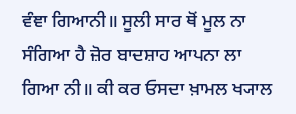ਵੰਞਾ ਗਿਆਨੀ॥ ਸੂਲੀ ਸਾਰ ਥੋਂ ਮੂਲ ਨਾ ਸੰਗਿਆ ਹੈ ਜ਼ੋਰ ਬਾਦਸ਼ਾਹ ਆਪਨਾ ਲਾ ਗਿਆ ਨੀ॥ ਕੀ ਕਰ ਓਸਦਾ ਖ਼ਾਮਲ ਖ੍ਯਾਲ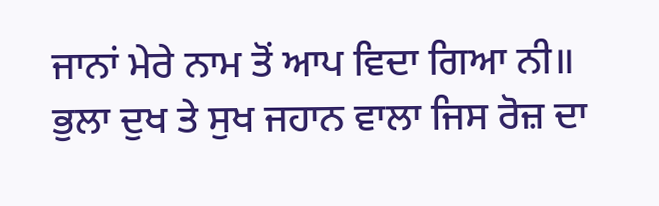ਜਾਨਾਂ ਮੇਰੇ ਨਾਮ ਤੋਂ ਆਪ ਵਿਦਾ ਗਿਆ ਨੀ॥ ਭੁਲਾ ਦੁਖ ਤੇ ਸੁਖ ਜਹਾਨ ਵਾਲਾ ਜਿਸ ਰੋਜ਼ ਦਾ